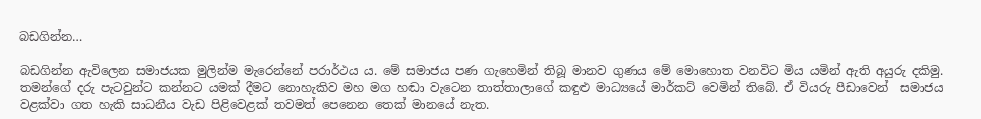බඩගින්න…

බඩගින්න ඇවිලෙන සමාජයක මුලින්ම මැරෙන්නේ පරාර්ථය ය. මේ සමාජය පණ ගැහෙමින් තිබූ මානව ගුණය මේ මොහොත වනවිට මිය යමින් ඇති අයුරු දකිමු.  තමන්ගේ දරු පැටවුන්ට කන්නට යමක් දීමට නොහැකිව මහ මග හඬා වැටෙන තාත්තාලාගේ කඳුළු මාධ්‍යයේ මාර්කට් වෙමින් තිබේ. ඒ වියරු පීඩාවෙන්  සමාජය   වළක්වා ගත හැකි සාධනීය වැඩ පිළිවෙළක් තවමත් පෙනෙන තෙක් මානයේ නැත.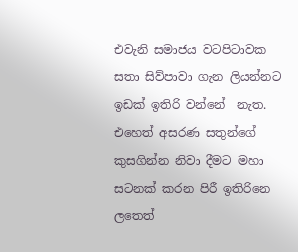එවැනි සමාජය වටපිටාවක සතා සිව්පාවා ගැන ලියන්නට ඉඩක් ඉතිරි වන්නේ  නැත. එහෙත් අසරණ සතුන්ගේ කුසගින්න නිවා දීමට මහා සටනක් කරන පිරී ඉතිරිනෙ ලතෙත්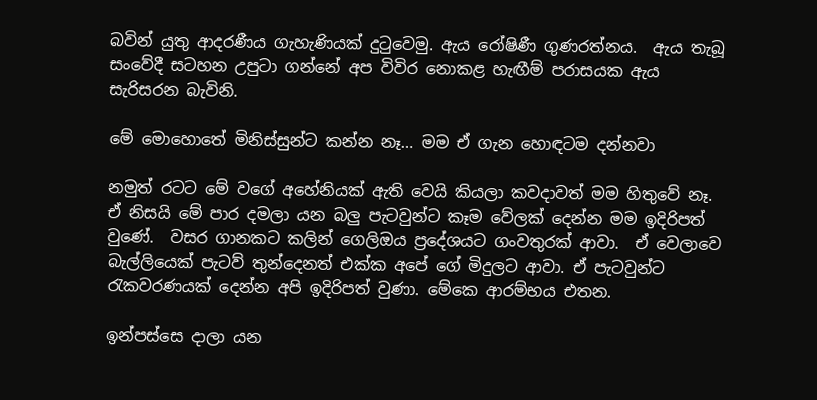බවින් යුතු ආදරණීය ගැහැණියක් දුටුවෙමු. ඇය රෝෂිණී ගුණරත්නය.  ඇය තැබූ සංවේදී සටහන උපුටා ගන්නේ අප විවිර නොකළ හැඟීම් පරාසයක ඇය සැරිසරන බැවිනි.

මේ මොහොතේ මිනිස්සුන්ට කන්න නෑ… මම ඒ ගැන හොඳටම දන්නවා

නමුත් රටට මේ වගේ අහේනියක් ඇති වෙයි කියලා කවදාවත් මම හිතුවේ නෑ.  ඒ නිසයි මේ පාර දමලා යන බලු පැටවුන්ට කෑම වේලක් දෙන්න මම ඉදිරිපත් වුණේ.  වසර ගානකට කලින් ගෙලිඔය ප්‍රදේශයට ගංවතුරක් ආවා.  ඒ වෙලාවෙ බැල්ලියෙක් පැටව් තුන්දෙනත් එක්ක අපේ ගේ මිදුලට ආවා. ඒ පැටවුන්ට රැකවරණයක් දෙන්න අපි ඉදිරිපත් වුණා. මේකෙ ආරම්භය එතන.

ඉන්පස්සෙ දාලා යන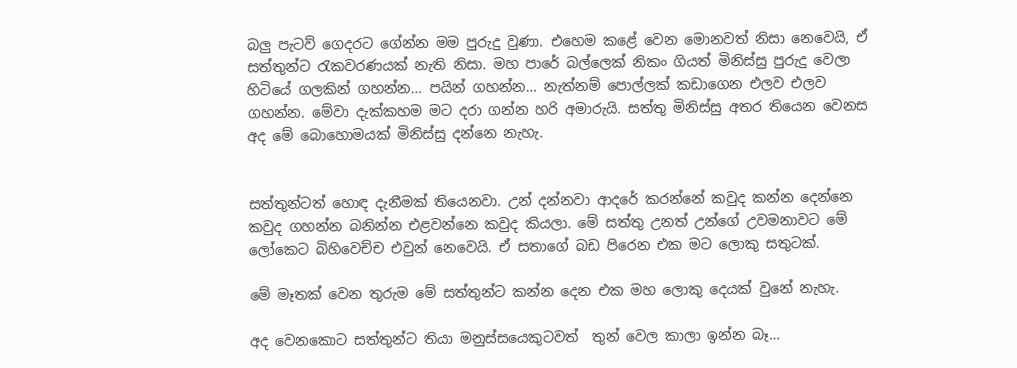බලු පැටව් ගෙදරට ගේන්න මම පුරුදු වුණා. එහෙම කළේ වෙන මොනවත් නිසා නෙවෙයි, ඒ සත්තුන්ට රැකවරණයක් නැති නිසා. මහ පාරේ බල්ලෙක් නිකං ගියත් මිනිස්සු පුරුදු වෙලා හිටියේ ගලකින් ගහන්න… පයින් ගහන්න… නැත්නම් පොල්ලක් කඩාගෙන එලව එලව ගහන්න. මේවා දැක්කහම මට දරා ගන්න හරි අමාරුයි. සත්තු මිනිස්සු අතර තියෙන වෙනස අද මේ බොහොමයක් මිනිස්සු දන්නෙ නැහැ.


සත්තුන්ටත් හොඳ දැනීමක් තියෙනවා. උන් දන්නවා ආදරේ කරන්නේ කවුද කන්න දෙන්නෙ කවුද ගහන්න බනින්න එළවන්නෙ කවුද කියලා. මේ සත්තු උනත් උන්ගේ උවමනාවට මේ ලෝකෙට බිහිවෙච්ච එවුන් නෙවෙයි. ඒ සතාගේ බඩ පිරෙන එක මට ලොකු සතුටක්.

මේ මෑතක් වෙන තුරුම මේ සත්තුන්ට කන්න දෙන එක මහ ලොකු දෙයක් වුනේ නැහැ.

අද වෙනකොට සත්තුන්ට තියා මනුස්සයෙකුටවත්  තුන් වෙල කාලා ඉන්න බෑ…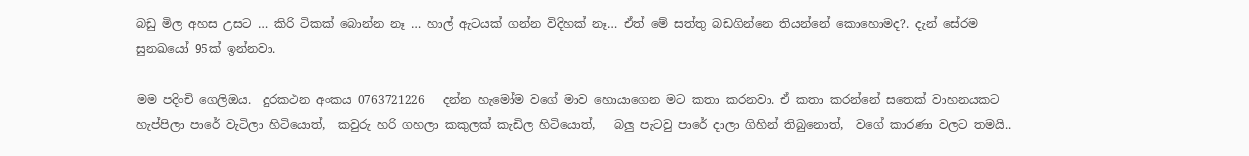බඩු මිල අහස උසට … කිරි ටිකක් බොන්න නෑ … හාල් ඇටයක් ගන්න විදිහක් නෑ… ඒත් මේ සත්තු බඩගින්නෙ තියන්නේ කොහොමද?. දැන් සේරම සුනඛයෝ 95ක් ඉන්නවා.

මම පදිංචි ගෙලිඔය.  දුරකථන අංකය 0763721226   දන්න හැමෝම වගේ මාව හොයාගෙන මට කතා කරනවා. ඒ කතා කරන්නේ සතෙක් වාහනයකට හැප්පිලා පාරේ වැටිලා හිටියොත්,  කවුරු හරි ගහලා කකුලක් කැඩිල හිටියොත්,   බලු පැටවු පාරේ දාලා ගිහින් තිබුනොත්,  වගේ කාරණා වලට තමයි..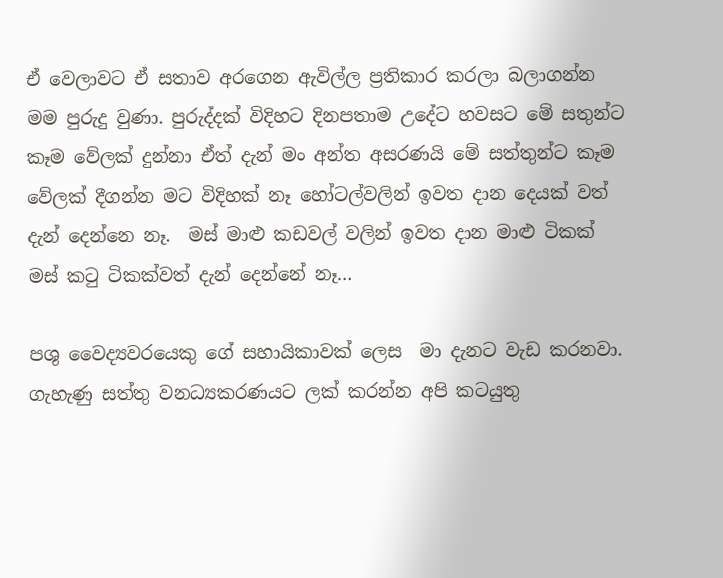ඒ වෙලාවට ඒ සතාව අරගෙන ඇවිල්ල ප්‍රතිකාර කරලා බලාගන්න මම පුරුදු වුණා. පුරුද්දක් විදිහට දිනපතාම උදේට හවසට මේ සතුන්ට කෑම වේලක් දුන්නා ඒත් දැන් මං අන්ත අසරණයි මේ සත්තුන්ට කෑම වේලක් දීගන්න මට විදිහක් නෑ හෝටල්වලින් ඉවත දාන දෙයක් වත් දැන් දෙන්නෙ නෑ.  මස් මාළු කඩවල් වලින් ඉවත දාන මාළු ටිකක් මස් කටු ටිකක්වත් දැන් දෙන්නේ නෑ…

පශු වෛද්‍යවරයෙකු ගේ සහායිකාවක් ලෙස  මා දැනට වැඩ කරනවා. ගැහැණු සත්තු වනධ්‍යකරණයට ලක් කරන්න අපි කටයුතු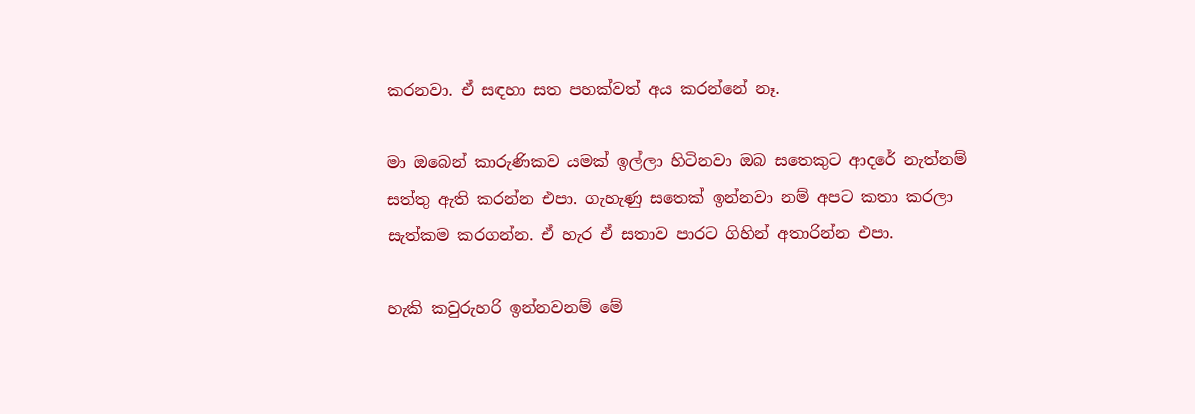කරනවා. ඒ සඳහා සත පහක්වත් අය කරන්නේ නෑ.

මා ඔබෙන් කාරුණිකව යමක් ඉල්ලා හිටිනවා ඔබ සතෙකුට ආදරේ නැත්නම් සත්තු ඇති කරන්න එපා. ගැහැණු සතෙක් ඉන්නවා නම් අපට කතා කරලා සැත්කම කරගන්න. ඒ හැර ඒ සතාව පාරට ගිහින් අතාරින්න එපා.

හැකි කවුරුහරි ඉන්නවනම් මේ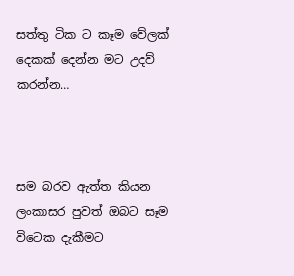සත්තු ටික ට කෑම වේලක් දෙකක් දෙන්න මට උදව් කරන්න…



සම බරව ඇත්ත කියන ලංකාසර පුවත් ඔබට සෑම විටෙක දැකීමට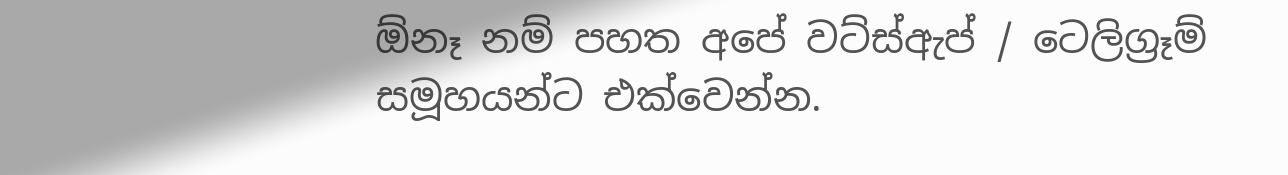ඕනෑ නම් පහත අපේ වට්ස්ඇප් / ටෙලිග්‍රෑම් සමූහයන්ට එක්වෙන්න.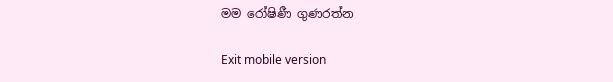මම රෝෂිණී ගුණරත්න

Exit mobile version